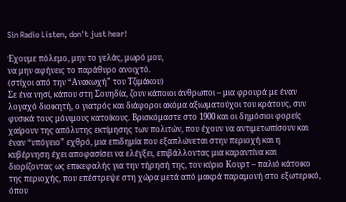Sin Radio Listen, don't just hear!

Έχουμε πόλεμο, μην το γελάς, μωρό μου,
να μην αφήνεις το παράθυρο ανοιχτό.
(στίχοι από την “Ανακωχή” του Τζιμάκου)
Σε ένα νησί, κάπου στη Σουηδία, ζουν κάποιοι άνθρωποι – μια φρουρά με έναν λογαχό διοικητή, ο γιατρός και διάφοροι ακόμα αξιωματούχοι του κράτους, συν φυσικά τους μόνιμους κατοίκους. Βρισκόμαστε στο 1900 και οι δημόσιοι φορείς χαίρουν της απόλυτης εκτίμησης των πολιτών, που έχουν να αντιμετωπίσουν και έναν “υπόγειο” εχθρό, μια επιδημία που εξαπλώνεται στην περιοχή και η κυβέρνηση έχει αποφασίσει να ελέγξει, επιβάλλοντας μια καραντίνα και διορίζοντας ως επικεφαλής για την τήρησή της, τον κύριο Κουρτ – παλιό κάτοικο της περιοχής, που επέστρεψε στη χώρα μετά από μακρά παραμονή στο εξωτερικό, όπου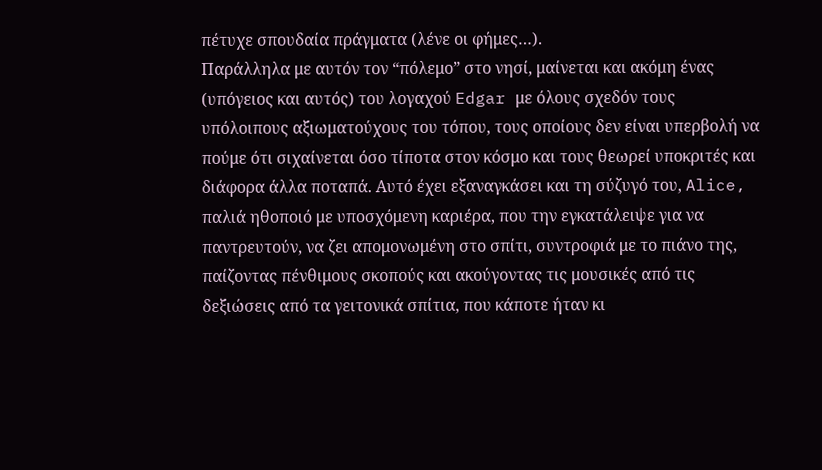πέτυχε σπουδαία πράγματα (λένε οι φήμες…).
Παράλληλα με αυτόν τον “πόλεμο” στο νησί, μαίνεται και ακόμη ένας (υπόγειος και αυτός) του λογαχού Edgar με όλους σχεδόν τους υπόλοιπους αξιωματούχους του τόπου, τους οποίους δεν είναι υπερβολή να πούμε ότι σιχαίνεται όσο τίποτα στον κόσμο και τους θεωρεί υποκριτές και διάφορα άλλα ποταπά. Αυτό έχει εξαναγκάσει και τη σύζυγό του, Alice, παλιά ηθοποιό με υποσχόμενη καριέρα, που την εγκατάλειψε για να παντρευτούν, να ζει απομονωμένη στο σπίτι, συντροφιά με το πιάνο της, παίζοντας πένθιμους σκοπούς και ακούγοντας τις μουσικές από τις δεξιώσεις από τα γειτονικά σπίτια, που κάποτε ήταν κι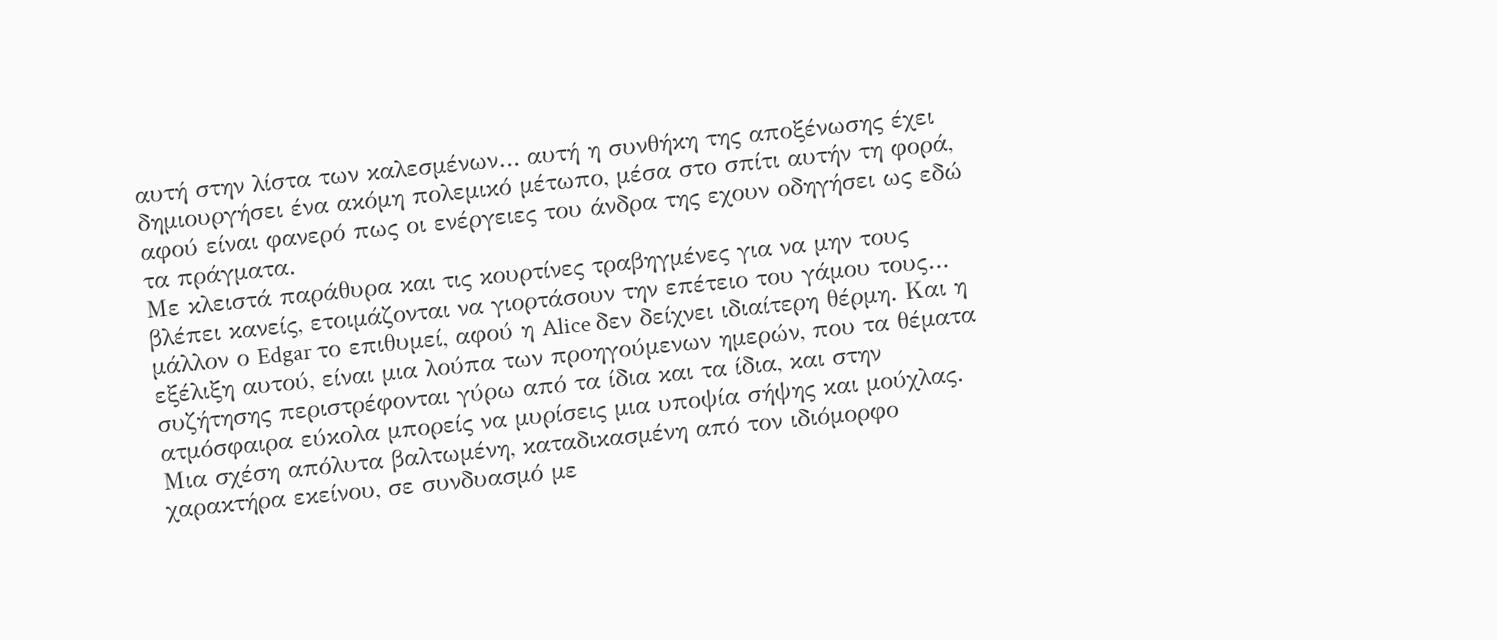αυτή στην λίστα των καλεσμένων… αυτή η συνθήκη της αποξένωσης έχει δημιουργήσει ένα ακόμη πολεμικό μέτωπο, μέσα στο σπίτι αυτήν τη φορά, αφού είναι φανερό πως οι ενέργειες του άνδρα της εχουν οδηγήσει ως εδώ τα πράγματα.
Με κλειστά παράθυρα και τις κουρτίνες τραβηγμένες για να μην τους βλέπει κανείς, ετοιμάζονται να γιορτάσουν την επέτειο του γάμου τους… μάλλον ο Edgar το επιθυμεί, αφού η Alice δεν δείχνει ιδιαίτερη θέρμη. Και η εξέλιξη αυτού, είναι μια λούπα των προηγούμενων ημερών, που τα θέματα συζήτησης περιστρέφονται γύρω από τα ίδια και τα ίδια, και στην ατμόσφαιρα εύκολα μπορείς να μυρίσεις μια υποψία σήψης και μούχλας. Μια σχέση απόλυτα βαλτωμένη, καταδικασμένη από τον ιδιόμορφο χαρακτήρα εκείνου, σε συνδυασμό με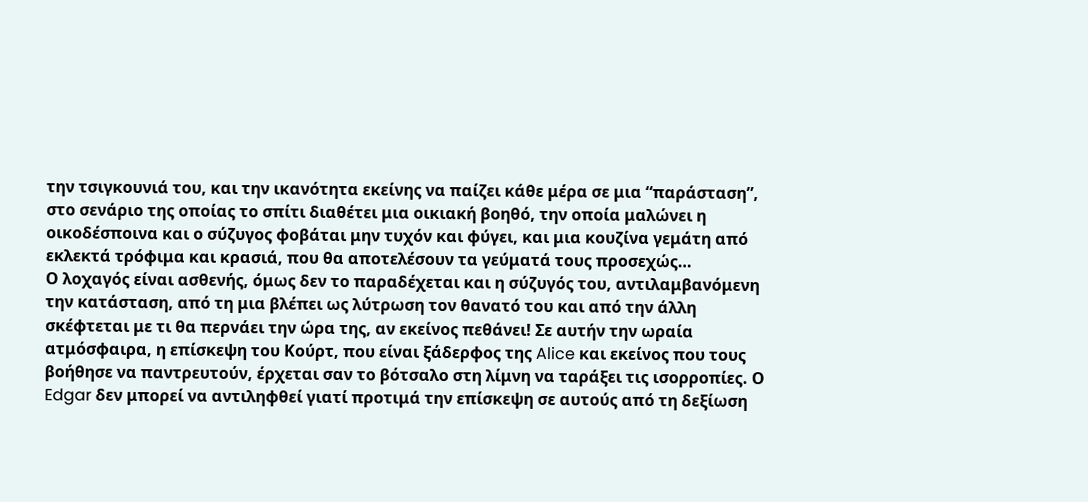την τσιγκουνιά του, και την ικανότητα εκείνης να παίζει κάθε μέρα σε μια “παράσταση”, στο σενάριο της οποίας το σπίτι διαθέτει μια οικιακή βοηθό, την οποία μαλώνει η οικοδέσποινα και ο σύζυγος φοβάται μην τυχόν και φύγει, και μια κουζίνα γεμάτη από εκλεκτά τρόφιμα και κρασιά, που θα αποτελέσουν τα γεύματά τους προσεχώς…
Ο λοχαγός είναι ασθενής, όμως δεν το παραδέχεται και η σύζυγός του, αντιλαμβανόμενη την κατάσταση, από τη μια βλέπει ως λύτρωση τον θανατό του και από την άλλη σκέφτεται με τι θα περνάει την ώρα της, αν εκείνος πεθάνει! Σε αυτήν την ωραία ατμόσφαιρα, η επίσκεψη του Κούρτ, που είναι ξάδερφος της Alice και εκείνος που τους βοήθησε να παντρευτούν, έρχεται σαν το βότσαλο στη λίμνη να ταράξει τις ισορροπίες. Ο Edgar δεν μπορεί να αντιληφθεί γιατί προτιμά την επίσκεψη σε αυτούς από τη δεξίωση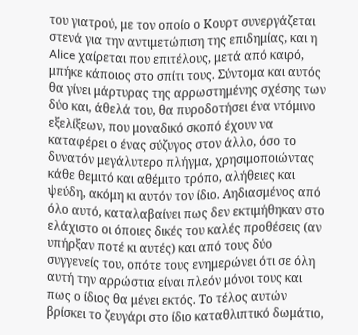του γιατρού, με τον οποίο ο Κουρτ συνεργάζεται στενά για την αντιμετώπιση της επιδημίας, και η Alice χαίρεται που επιτέλους, μετά από καιρό, μπήκε κάποιος στο σπίτι τους. Σύντομα και αυτός θα γίνει μάρτυρας της αρρωστημένης σχέσης των δύο και, άθελά του, θα πυροδοτήσει ένα ντόμινο εξελίξεων, που μοναδικό σκοπό έχουν να καταφέρει ο ένας σύζυγος στον άλλο, όσο το δυνατόν μεγάλυτερο πλήγμα, χρησιμοποιώντας κάθε θεμιτό και αθέμιτο τρόπο, αλήθειες και ψεύδη, ακόμη κι αυτόν τον ίδιο. Αηδιασμένος από όλο αυτό, καταλαβαίνει πως δεν εκτιμήθηκαν στο ελάχιστο οι όποιες δικές του καλές προθέσεις (αν υπήρξαν ποτέ κι αυτές) και από τους δύο συγγενείς του, οπότε τους ενημερώνει ότι σε όλη αυτή την αρρώστια είναι πλεόν μόνοι τους και πως ο ίδιος θα μένει εκτός. Το τέλος αυτών βρίσκει το ζευγάρι στο ίδιο καταθλιπτικό δωμάτιο,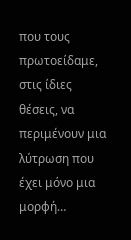που τους πρωτοείδαμε, στις ίδιες θέσεις, να περιμένουν μια λύτρωση που έχει μόνο μια μορφή…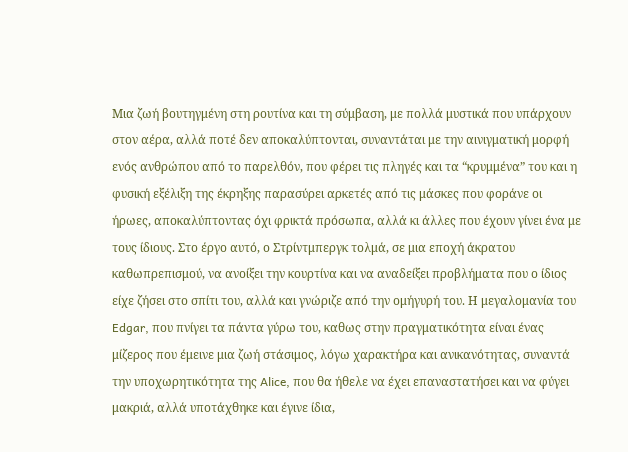Μια ζωή βουτηγμένη στη ρουτίνα και τη σύμβαση, με πολλά μυστικά που υπάρχουν στον αέρα, αλλά ποτέ δεν αποκαλύπτονται, συναντάται με την αινιγματική μορφή ενός ανθρώπου από το παρελθόν, που φέρει τις πληγές και τα “κρυμμένα” του και η φυσική εξέλιξη της έκρηξης παρασύρει αρκετές από τις μάσκες που φοράνε οι ήρωες, αποκαλύπτοντας όχι φρικτά πρόσωπα, αλλά κι άλλες που έχουν γίνει ένα με τους ίδιους. Στο έργο αυτό, ο Στρίντμπεργκ τολμά, σε μια εποχή άκρατου καθωπρεπισμού, να ανοίξει την κουρτίνα και να αναδείξει προβλήματα που ο ίδιος είχε ζήσει στο σπίτι του, αλλά και γνώριζε από την ομήγυρή του. Η μεγαλομανία του Edgar, που πνίγει τα πάντα γύρω του, καθως στην πραγματικότητα είναι ένας μίζερος που έμεινε μια ζωή στάσιμος, λόγω χαρακτήρα και ανικανότητας, συναντά την υποχωρητικότητα της Alice, που θα ήθελε να έχει επαναστατήσει και να φύγει μακριά, αλλά υποτάχθηκε και έγινε ίδια,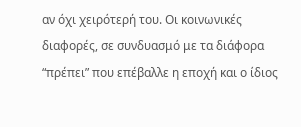αν όχι χειρότερή του. Οι κοινωνικές διαφορές, σε συνδυασμό με τα διάφορα “πρέπει” που επέβαλλε η εποχή και ο ίδιος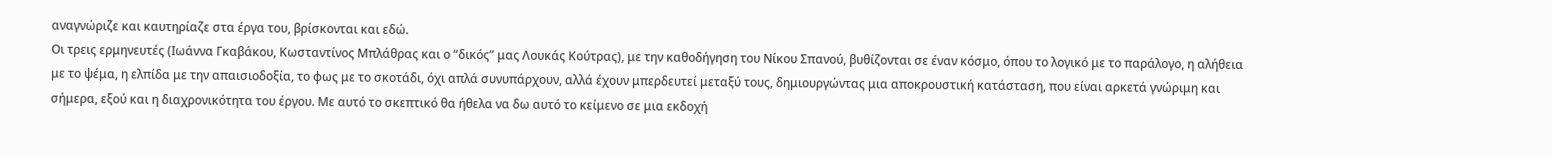αναγνώριζε και καυτηρίαζε στα έργα του, βρίσκονται και εδώ.
Οι τρεις ερμηνευτές (Ιωάννα Γκαβάκου, Κωσταντίνος Μπλάθρας και ο “δικός” μας Λουκάς Κούτρας), με την καθοδήγηση του Νίκου Σπανού, βυθίζονται σε έναν κόσμο, όπου το λογικό με το παράλογο, η αλήθεια με το ψέμα, η ελπίδα με την απαισιοδοξία, το φως με το σκοτάδι, όχι απλά συνυπάρχουν, αλλά έχουν μπερδευτεί μεταξύ τους, δημιουργώντας μια αποκρουστική κατάσταση, που είναι αρκετά γνώριμη και σήμερα, εξού και η διαχρονικότητα του έργου. Με αυτό το σκεπτικό θα ήθελα να δω αυτό το κείμενο σε μια εκδοχή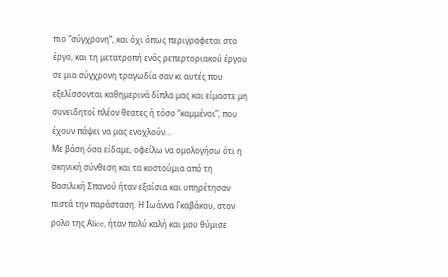πιο “σύγχρονη”, και όχι όπως περιγραφεται στο έργο, και τη μετατροπή ενός ρεπερτοριακού έργου σε μια σύγχρονη τραγωδία σαν κι αυτές που εξελίσσονται καθημερινά δίπλα μας και είμαστε μη συνειδητοί πλέον θεατες ή τόσο “καμμένοι”, που έχουν πάψει να μας ενοχλούν…
Με βάση όσα είδαμε, οφείλω να ομολογήσω ότι η σκηνική σύνθεση και τα κοστούμια από τη Βασιλική Σπανού ήταν εξαίσια και υπηρέτησαν πιστά την παράσταση. Η Ιωάννα Γκαβάκου, στον ρολο της Αlice, ήταν πολύ καλή και μου θύμισε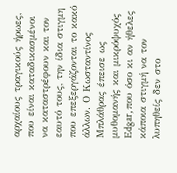αρχαίους τραγικούς ήρωες, που είναι καταδικασμένοι να καταστρέφουν και τον εαυτό τους, την ίδια στιγμη που επεξεργάζονται το κακό άλλων. Ο Κωσταντίνος Μπλάθρας έπεισε ως μυθομανής και μικρόψυχός Εdgar, που όσο κι αν ήθελες κάποια στιγμή να τον λυπηθείς δεν στο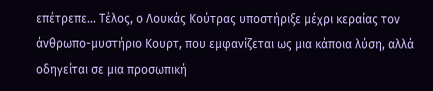επέτρεπε… Τέλος, ο Λουκάς Κούτρας υποστήριξε μέχρι κεραίας τον άνθρωπο-μυστήριο Κουρτ, που εμφανίζεται ως μια κάποια λύση, αλλά οδηγείται σε μια προσωπική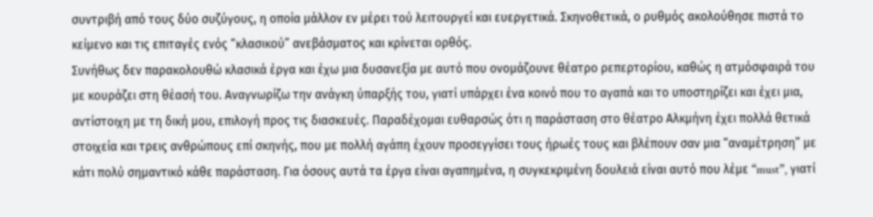συντριβή από τους δύο συζύγους, η οποία μάλλον εν μέρει τού λειτουργεί και ευεργετικά. Σκηνοθετικά, ο ρυθμός ακολούθησε πιστά το κείμενο και τις επιταγές ενός “κλασικού” ανεβάσματος και κρίνεται ορθός.
Συνήθως δεν παρακολουθώ κλασικά έργα και έχω μια δυσανεξία με αυτό που ονομάζουνε θέατρο ρεπερτορίου, καθώς η ατμόσφαιρά του με κουράζει στη θέασή του. Αναγνωρίζω την ανάγκη ύπαρξής του, γιατί υπάρχει ένα κοινό που το αγαπά και το υποστηρίζει και έχει μια, αντίστοιχη με τη δική μου, επιλογή προς τις διασκευές. Παραδέχομαι ευθαρσώς ότι η παράσταση στο θέατρο Αλκμήνη έχει πολλά θετικά στοιχεία και τρεις ανθρώπους επί σκηνής, που με πολλή αγάπη έχουν προσεγγίσει τους ήρωές τους και βλέπουν σαν μια “αναμέτρηση” με κάτι πολύ σημαντικό κάθε παράσταση. Για όσους αυτά τα έργα είναι αγαπημένα, η συγκεκριμένη δουλειά είναι αυτό που λέμε “must”, γιατί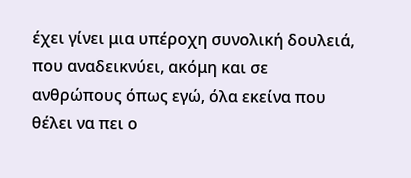έχει γίνει μια υπέροχη συνολική δουλειά, που αναδεικνύει, ακόμη και σε ανθρώπους όπως εγώ, όλα εκείνα που θέλει να πει ο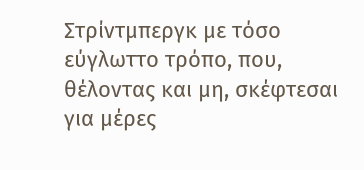Στρίντμπεργκ με τόσο εύγλωττο τρόπο, που, θέλοντας και μη, σκέφτεσαι για μέρες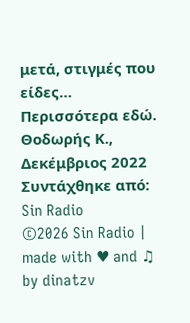μετά, στιγμές που είδες…
Περισσότερα εδώ.
Θοδωρής Κ., Δεκέμβριος 2022
Συντάχθηκε από: Sin Radio
©2026 Sin Radio | made with ♥ and ♫ by dinatzv